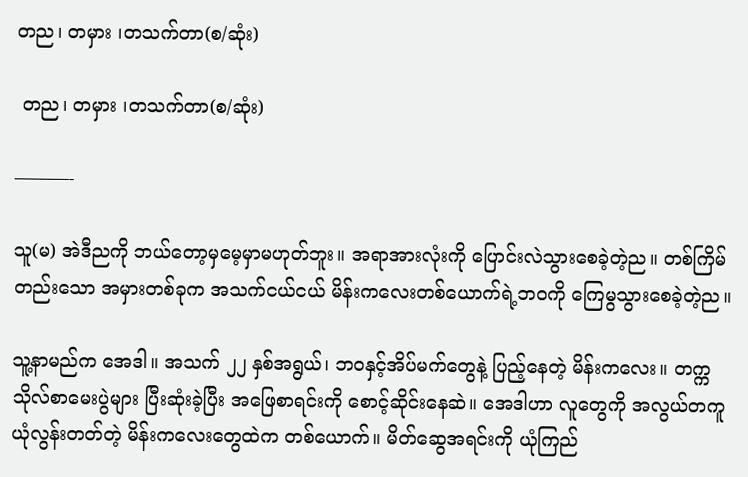တည၊ တမှား ၊တသက်တာ(စ/ဆုံး)

 တည၊ တမှား ၊တသက်တာ(စ/ဆုံး)

———-

သူ(မ) အဲဒီညကို ဘယ်တော့မှမေ့မှာမဟုတ်ဘူး။ အရာအားလုံးကို ပြောင်းလဲသွားစေခဲ့တဲ့ည။ တစ်ကြိမ်တည်းသော အမှားတစ်ခုက အသက်ငယ်ငယ် မိန်းကလေးတစ်ယောက်ရဲ့ဘဝကို ကြေမွသွားစေခဲ့တဲ့ည။

သူ့နာမည်က အေဒါ။ အသက် ၂၂ နှစ်အရွယ်၊ ဘဝနှင့်အိပ်မက်တွေနဲ့ ပြည့်နေတဲ့ မိန်းကလေး။ တက္ကသိုလ်စာမေးပွဲများ ပြီးဆုံးခဲ့ပြီး အဖြေစာရင်းကို စောင့်ဆိုင်းနေဆဲ။ အေဒါဟာ လူတွေကို အလွယ်တကူယုံလွန်းတတ်တဲ့ မိန်းကလေးတွေထဲက တစ်ယောက်။ မိတ်ဆွေအရင်းကို ယုံကြည်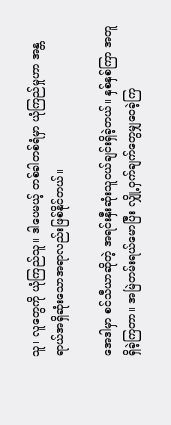သူ၊ လူတွေကို ယုံကြည်သူ။ ဒါပေမယ့် တစ်ခါတစ်ရံမှာ ယုံကြည်မှုဟာ အန္တရာယ်အရှိဆုံးသောအရာလည်းဖြစ်နိုင်တယ်။

အေဒါမှာ စင်သီယာဆိုတဲ့ အရင်းနှီးဆုံးသူငယ်ချင်းရှိခဲ့တယ်။ နှစ်နှစ်ကြာ အတူရှိခဲ့ကြတာ။ အမြဲတမ်းရယ်မောပြီး လျှို့ဝှက်ချက်တွေမျှဝေခဲ့ကြ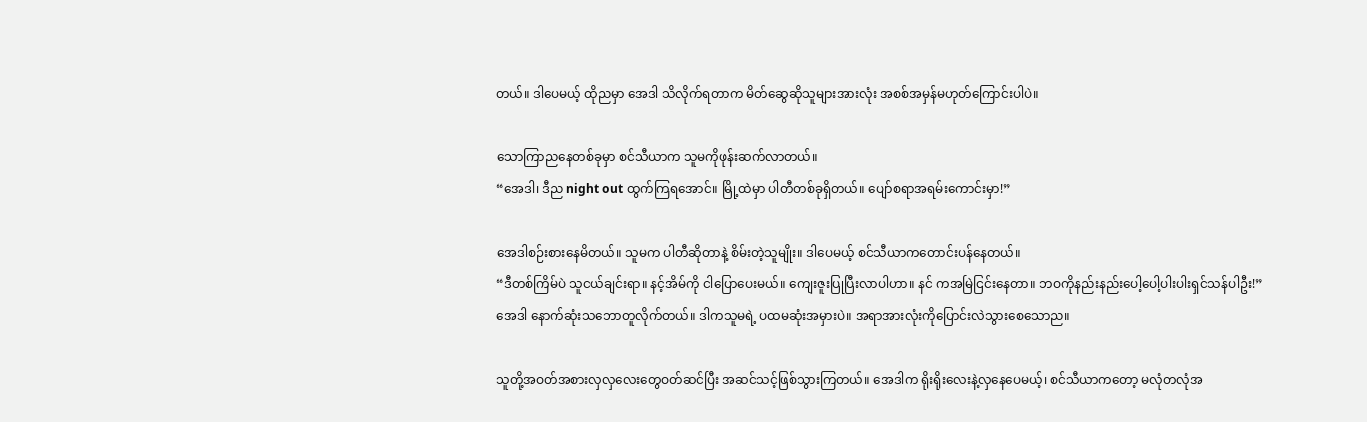တယ်။ ဒါပေမယ့် ထိုညမှာ အေဒါ သိလိုက်ရတာက မိတ်ဆွေဆိုသူများအားလုံး အစစ်အမှန်မဟုတ်ကြောင်းပါပဲ။

သောကြာညနေတစ်ခုမှာ စင်သီယာက သူမကိုဖုန်းဆက်လာတယ်။
“အေဒါ၊ ဒီည night out ထွက်ကြရအောင်။ မြို့ထဲမှာ ပါတီတစ်ခုရှိတယ်။ ပျော်စရာအရမ်းကောင်းမှာ!”

အေဒါစဉ်းစားနေမိတယ်။ သူမက ပါတီဆိုတာနဲ့ စိမ်းတဲ့သူမျိုး။ ဒါပေမယ့် စင်သီယာကတောင်းပန်နေတယ်။
“ဒီတစ်ကြိမ်ပဲ သူငယ်ချင်းရာ။ နင့်အိမ်ကို ငါပြောပေးမယ်။ ကျေးဇူးပြုပြီးလာပါဟာ။ နင် ကအမြဲငြင်းနေတာ။ ဘဝကိုနည်းနည်းပေါ့ပေါ့ပါးပါးရှင်သန်ပါဦး!”
အေဒါ နောက်ဆုံးသဘောတူလိုက်တယ်။ ဒါကသူမရဲ့ ပထမဆုံးအမှားပဲ။ အရာအားလုံးကိုပြောင်းလဲသွားစေသောည။

သူတို့အဝတ်အစားလှလှလေးတွေဝတ်ဆင်ပြီး အဆင်သင့်ဖြစ်သွားကြတယ်။ အေဒါက ရိုးရိုးလေးနဲ့လှနေပေမယ့်၊ စင်သီယာကတော့ မလုံတလုံအ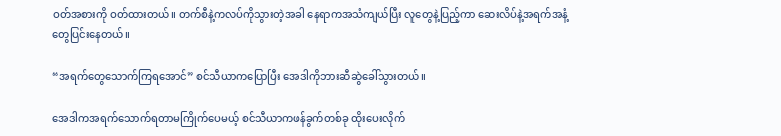ဝတ်အစားကို ဝတ်ထားတယ်။ တက်စီနဲ့ကလပ်ကိုသွားတဲ့အခါ နေရာကအသံကျယ်ပြီး လူတွေနဲ့ပြည့်ကာ ဆေးလိပ်နဲ့အရက်အနံ့တွေပြင်းနေတယ်။

“အရက်တွေသောက်ကြရအောင်” စင်သီယာကပြောပြီး အေဒါကိုဘားဆီဆွဲခေါ်သွားတယ်။

အေဒါကအရက်သောက်ရတာမကြိုက်ပေမယ့် စင်သီယာကဖန်ခွက်တစ်ခု ထိုးပေးလိုက်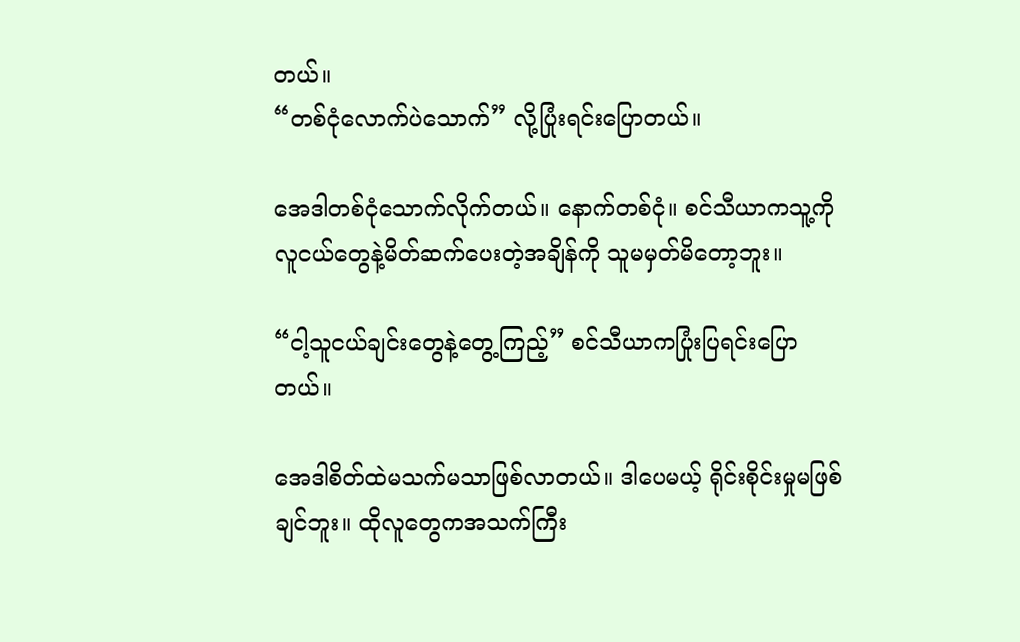တယ်။
“တစ်ငုံလောက်ပဲသောက်” လို့ပြုံးရင်းပြောတယ်။

အေဒါတစ်ငုံသောက်လိုက်တယ်။ နောက်တစ်ငုံ။ စင်သီယာကသူ့ကို လူငယ်တွေနဲ့မိတ်ဆက်ပေးတဲ့အချိန်ကို သူမမှတ်မိတော့ဘူး။

“ငါ့သူငယ်ချင်းတွေနဲ့တွေ့ကြည့်” စင်သီယာကပြုံးပြရင်းပြောတယ်။

အေဒါစိတ်ထဲမသက်မသာဖြစ်လာတယ်။ ဒါပေမယ့် ရိုင်းစိုင်းမှုမဖြစ်ချင်ဘူး။ ထိုလူတွေကအသက်ကြီး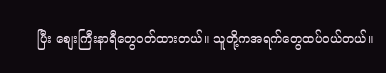ပြီး စျေးကြီးနာရီတွေဝတ်ထားတယ်။ သူတို့ကအရက်တွေထပ်ဝယ်တယ်။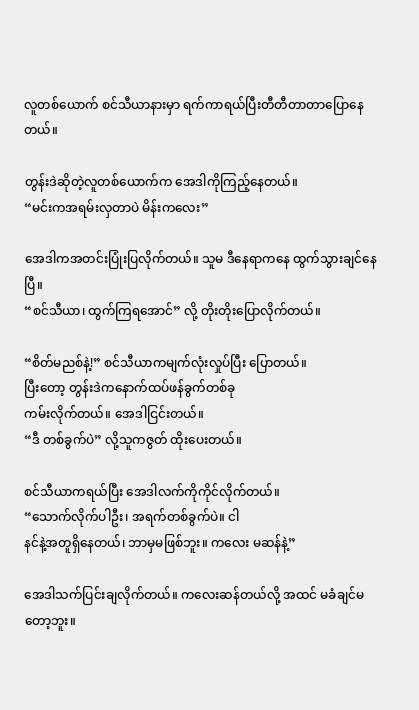လူတစ်ယောက် စင်သီယာနားမှာ ရက်ကာရယ်ပြီးတီတီတာတာပြောနေတယ်။

တွန်းဒဲဆိုတဲ့လူတစ်ယောက်က အေဒါကိုကြည့်နေတယ်။
“မင်းကအရမ်းလှတာပဲ မိန်းကလေး”

အေဒါကအတင်းပြုံးပြလိုက်တယ်။ သူမ ဒီနေရာကနေ ထွက်သွားချင်နေပြီ။
“စင်သီယာ၊ ထွက်ကြရအောင်” လို့ တိုးတိုးပြောလိုက်တယ်။

“စိတ်မညစ်နဲ့!” စင်သီယာကမျက်လုံးလှုပ်ပြီး ပြောတယ်။
ပြီးတော့ တွန်းဒဲကနောက်ထပ်ဖန်ခွက်တစ်ခု
ကမ်းလိုက်တယ်။ အေဒါငြင်းတယ်။
“ဒီ တစ်ခွက်ပဲ” လို့သူကဇွတ် ထိုးပေးတယ်။

စင်သီယာကရယ်ပြီး အေဒါလက်ကိုကိုင်လိုက်တယ်။
“သောက်လိုက်ပါဦး၊ အရက်တစ်ခွက်ပဲ။ ငါ
နင်နဲ့အတူရှိနေတယ်၊ ဘာမှမဖြစ်ဘူး။ ကလေး မဆန်နဲ့”

အေဒါသက်ပြင်းချလိုက်တယ်။ ကလေးဆန်တယ်လို့ အထင် မခံချင်မတော့ဘူး။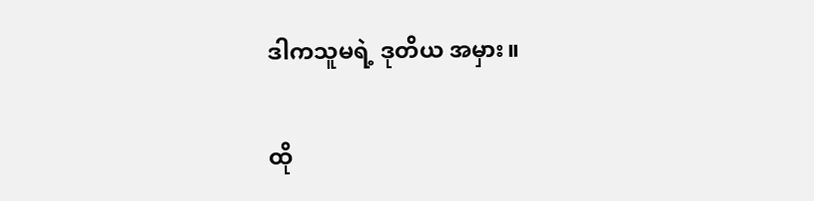ဒါကသူမရဲ့ ဒုတိယ အမှား။

ထို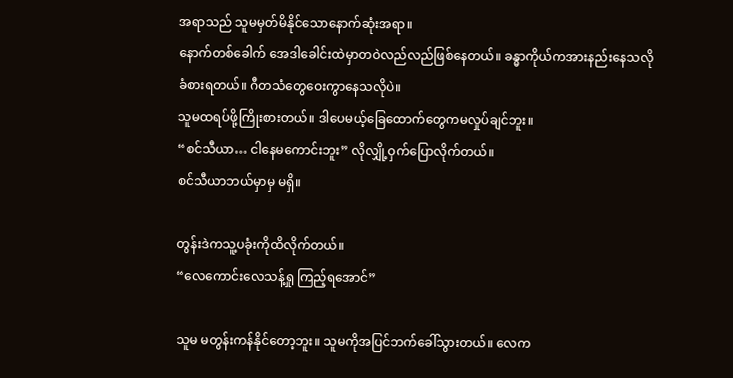အရာသည် သူမမှတ်မိနိုင်သောနောက်ဆုံးအရာ။
နောက်တစ်ခေါက် အေဒါခေါင်းထဲမှာတဝဲလည်လည်ဖြစ်နေတယ်။ ခန္ဓာကိုယ်ကအားနည်းနေသလိုခံစားရတယ်။ ဂီတသံတွေဝေးကွာနေသလိုပဲ။
သူမထရပ်ဖို့ကြိုးစားတယ်။ ဒါပေမယ့်ခြေထောက်တွေကမလှုပ်ချင်ဘူး။
“စင်သီယာ… ငါနေမကောင်းဘူး” လိုလျှို့ဝှက်ပြောလိုက်တယ်။
စင်သီယာဘယ်မှာမှ မရှိ။

တွန်းဒဲကသူ့ပခုံးကိုထိလိုက်တယ်။
“လေကောင်းလေသန့်ရှု ကြည့်ရအောင်”

သူမ မတွန်းကန်နိုင်တော့ဘူး။ သူမကိုအပြင်ဘက်ခေါ်သွားတယ်။ လေက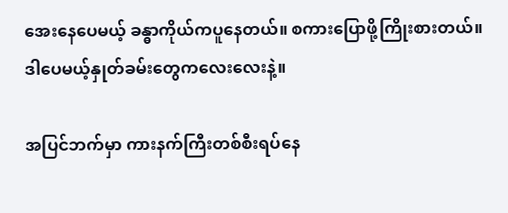အေးနေပေမယ့် ခန္ဓာကိုယ်ကပူနေတယ်။ စကားပြောဖို့ကြိုးစားတယ်။ ဒါပေမယ့်နှုတ်ခမ်းတွေကလေးလေးနဲ့။

အပြင်ဘက်မှာ ကားနက်ကြီးတစ်စီးရပ်နေ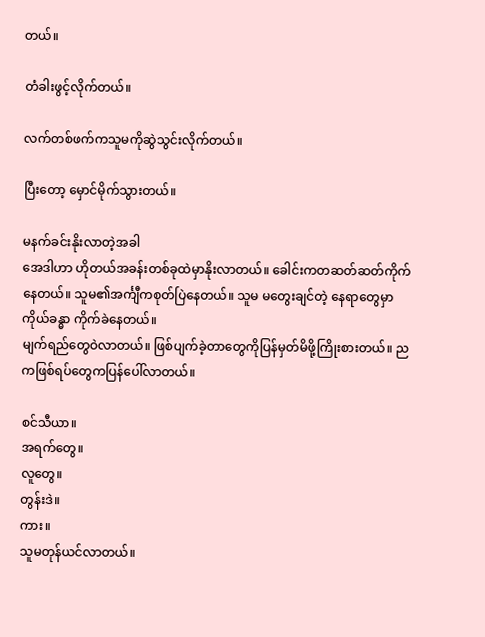တယ်။

တံခါးဖွင့်လိုက်တယ်။

လက်တစ်ဖက်ကသူမကိုဆွဲသွင်းလိုက်တယ်။

ပြီးတော့ မှောင်မိုက်သွားတယ်။

မနက်ခင်းနိုးလာတဲ့အခါ
အေဒါဟာ ဟိုတယ်အခန်းတစ်ခုထဲမှာနိုးလာတယ်။ ခေါင်းကတဆတ်ဆတ်ကိုက်နေတယ်။ သူမ၏အင်္ကျီကစုတ်ပြဲနေတယ်။ သူမ မတွေးချင်တဲ့ နေရာတွေမှာ ကိုယ်ခန္ဓာ ကိုက်ခဲနေတယ်။
မျက်ရည်တွေဝဲလာတယ်။ ဖြစ်ပျက်ခဲ့တာတွေကိုပြန်မှတ်မိဖို့ကြိုးစားတယ်။ ညကဖြစ်ရပ်တွေကပြန်ပေါ်လာတယ်။

စင်သီယာ။
အရက်တွေ။
လူတွေ။
တွန်းဒဲ။
ကား။
သူမတုန်ယင်လာတယ်။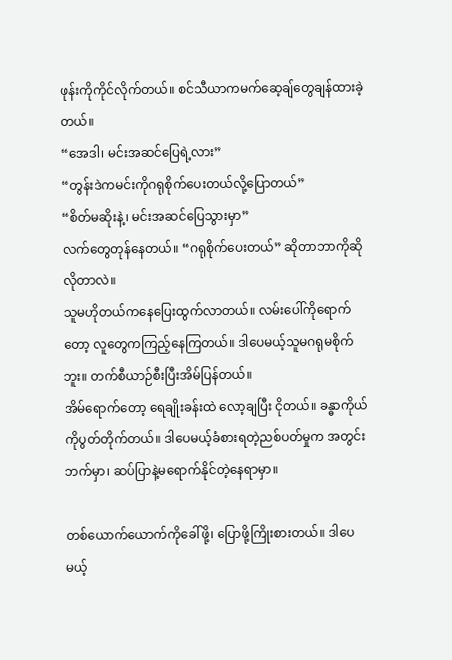ဖုန်းကိုကိုင်လိုက်တယ်။ စင်သီယာကမက်ဆေ့ချ်တွေချန်ထားခဲ့တယ်။
“အေဒါ၊ မင်းအဆင်ပြေရဲ့လား”
“တွန်းဒဲကမင်းကိုဂရုစိုက်ပေးတယ်လို့ပြောတယ်”
“စိတ်မဆိုးနဲ့၊ မင်းအဆင်ပြေသွားမှာ”
လက်တွေတုန်နေတယ်။ “ဂရုစိုက်ပေးတယ်” ဆိုတာဘာကိုဆိုလိုတာလဲ။
သူမဟိုတယ်ကနေပြေးထွက်လာတယ်။ လမ်းပေါ်ကိုရောက်တော့ လူတွေကကြည့်နေကြတယ်။ ဒါပေမယ့်သူမဂရုမစိုက်ဘူး။ တက်စီယာဉ်စီးပြီးအိမ်ပြန်တယ်။
အိမ်ရောက်တော့ ရေချိုးခန်းထဲ လော့ချပြီး ငိုတယ်။ ခန္ဓာကိုယ်ကိုပွတ်တိုက်တယ်။ ဒါပေမယ့်ခံစားရတဲ့ညစ်ပတ်မှုက အတွင်းဘက်မှာ၊ ဆပ်ပြာနဲ့မရောက်နိုင်တဲ့နေရာမှာ။

တစ်ယောက်ယောက်ကိုခေါ်ဖို့၊ ပြောဖို့ကြိုးစားတယ်။ ဒါပေမယ့်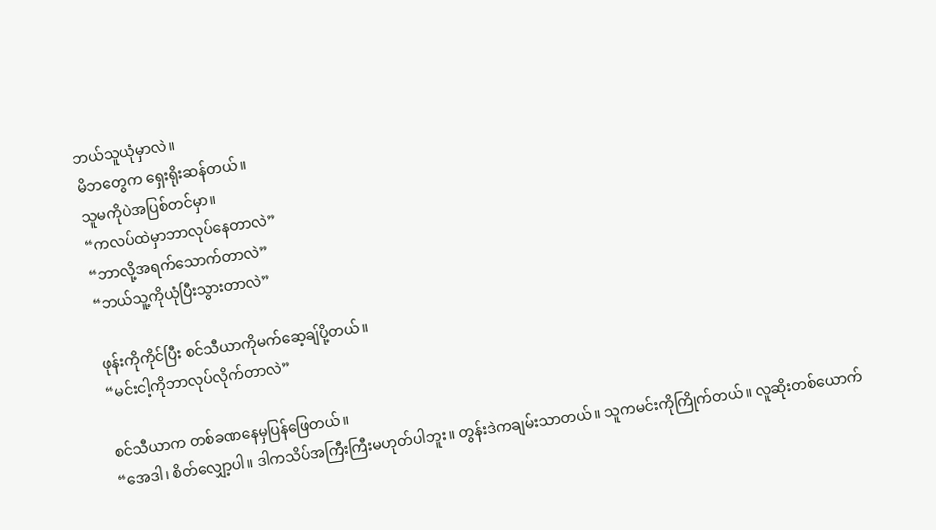ဘယ်သူယုံမှာလဲ။
မိဘတွေက ရှေးရိုးဆန်တယ်။
သူမကိုပဲအပြစ်တင်မှာ။
“ကလပ်ထဲမှာဘာလုပ်နေတာလဲ”
“ဘာလို့အရက်သောက်တာလဲ”
“ဘယ်သူ့ကိုယုံပြီးသွားတာလဲ”

ဖုန်းကိုကိုင်ပြီး စင်သီယာကိုမက်ဆေ့ချ်ပို့တယ်။
“မင်းငါ့ကိုဘာလုပ်လိုက်တာလဲ”

စင်သီယာက တစ်ခဏနေမှပြန်ဖြေတယ်။
“အေဒါ၊ စိတ်လျှော့ပါ။ ဒါကသိပ်အကြီးကြီးမဟုတ်ပါဘူး။ တွန်းဒဲကချမ်းသာတယ်။ သူကမင်းကိုကြိုက်တယ်။ လူဆိုးတစ်ယောက်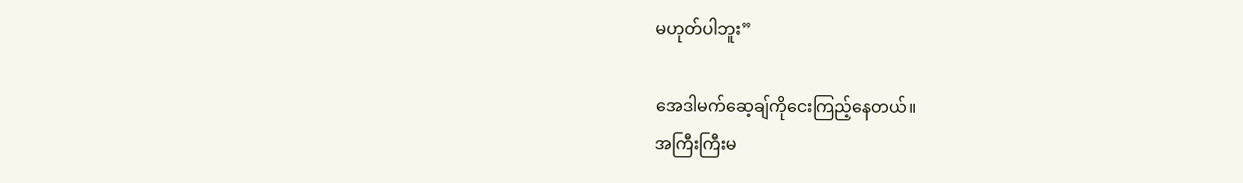မဟုတ်ပါဘူး”

အေဒါမက်ဆေ့ချ်ကိုငေးကြည့်နေတယ်။
အကြီးကြီးမ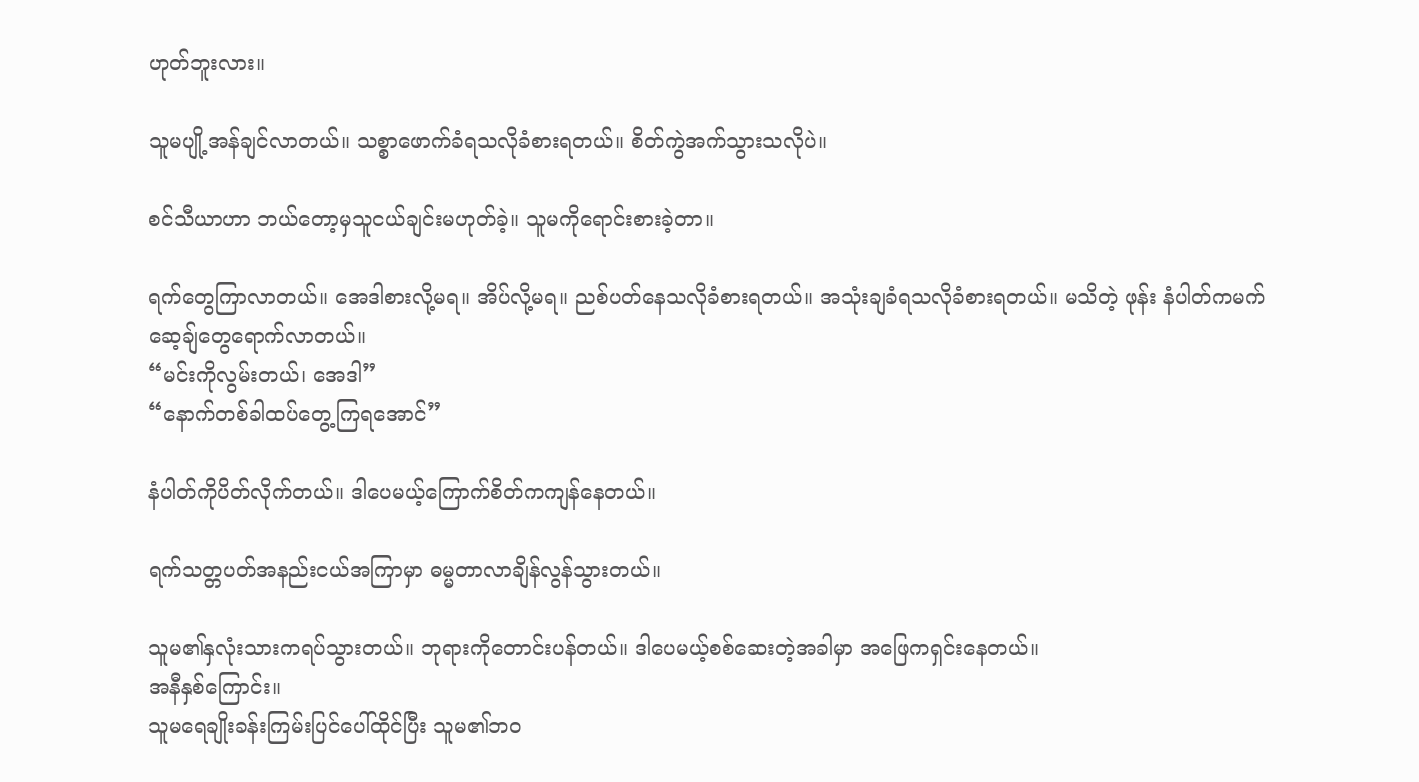ဟုတ်ဘူးလား။

သူမပျို့အန်ချင်လာတယ်။ သစ္စာဖောက်ခံရသလိုခံစားရတယ်။ စိတ်ကွဲအက်သွားသလိုပဲ။

စင်သီယာဟာ ဘယ်တော့မှသူငယ်ချင်းမဟုတ်ခဲ့။ သူမကိုရောင်းစားခဲ့တာ။

ရက်တွေကြာလာတယ်။ အေဒါစားလို့မရ။ အိပ်လို့မရ။ ညစ်ပတ်နေသလိုခံစားရတယ်။ အသုံးချခံရသလိုခံစားရတယ်။ မသိတဲ့ ဖုန်း နံပါတ်ကမက်ဆေ့ချ်တွေရောက်လာတယ်။
“မင်းကိုလွမ်းတယ်၊ အေဒါ”
“နောက်တစ်ခါထပ်တွေ့ကြရအောင်”

နံပါတ်ကိုပိတ်လိုက်တယ်။ ဒါပေမယ့်ကြောက်စိတ်ကကျန်နေတယ်။

ရက်သတ္တပတ်အနည်းငယ်အကြာမှာ ဓမ္မတာလာချိန်လွန်သွားတယ်။

သူမ၏နှလုံးသားကရပ်သွားတယ်။ ဘုရားကိုတောင်းပန်တယ်။ ဒါပေမယ့်စစ်ဆေးတဲ့အခါမှာ အဖြေကရှင်းနေတယ်။
အနီနှစ်ကြောင်း။
သူမရေချိုးခန်းကြမ်းပြင်ပေါ်ထိုင်ပြီး သူမ၏ဘဝ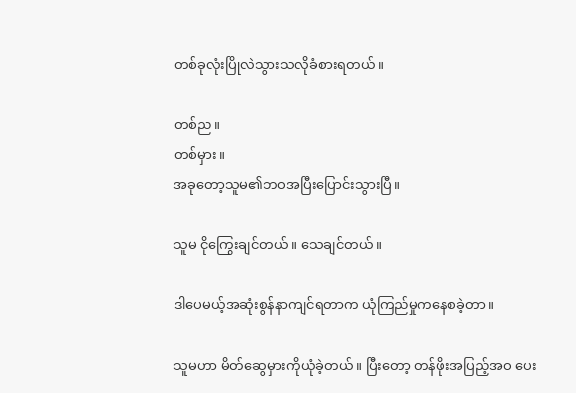တစ်ခုလုံးပြိုလဲသွားသလိုခံစားရတယ်။

တစ်ည။
တစ်မှား။
အခုတော့သူမ၏ဘဝအပြီးပြောင်းသွားပြီ။

သူမ ငိုကြွေးချင်တယ်။ သေချင်တယ်။

ဒါပေမယ့်အဆုံးစွန်နာကျင်ရတာက ယုံကြည်မှုကနေစခဲ့တာ။

သူမဟာ မိတ်ဆွေမှားကိုယုံခဲ့တယ်။ ပြီးတော့ တန်ဖိုးအပြည့်အဝ ပေး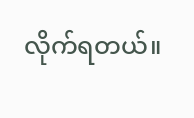လိုက်ရတယ်။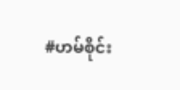#ဟမ်စိုင်း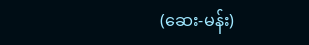(ဆေး-မန်း)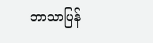ဘာသာပြန်